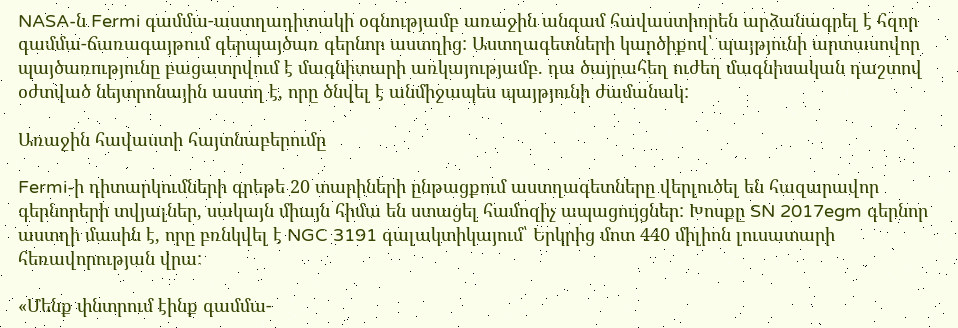NASA-ն Fermi գամմա-աստղադիտակի օգնությամբ առաջին անգամ հավաստիորեն արձանագրել է հզոր գամմա-ճառագայթում գերպայծառ գերնոր աստղից: Աստղագետների կարծիքով՝ պայթյունի արտասովոր պայծառությունը բացատրվում է մագնիտարի առկայությամբ. դա ծայրահեղ ուժեղ մագնիսական դաշտով օժտված նեյտրոնային աստղ է, որը ծնվել է անմիջապես պայթյունի ժամանակ:

Առաջին հավաստի հայտնաբերումը

Fermi-ի դիտարկումների գրեթե 20 տարիների ընթացքում աստղագետները վերլուծել են հազարավոր գերնորերի տվյալներ, սակայն միայն հիմա են ստացել համոզիչ ապացույցներ: Խոսքը SN 2017egm գերնոր աստղի մասին է, որը բռնկվել է NGC 3191 գալակտիկայում՝ Երկրից մոտ 440 միլիոն լուսատարի հեռավորության վրա:

«Մենք փնտրում էինք գամմա-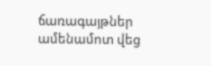ճառագայթներ ամենամոտ վեց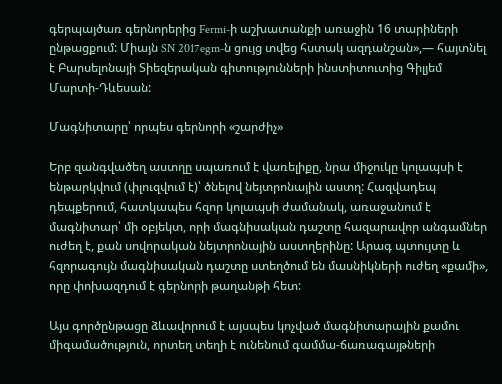գերպայծառ գերնորերից Fermi-ի աշխատանքի առաջին 16 տարիների ընթացքում: Միայն SN 2017egm-ն ցույց տվեց հստակ ազդանշան»,— հայտնել է Բարսելոնայի Տիեզերական գիտությունների ինստիտուտից Գիլյեմ Մարտի-Դևեսան:

Մագնիտարը՝ որպես գերնորի «շարժիչ»

Երբ զանգվածեղ աստղը սպառում է վառելիքը, նրա միջուկը կոլապսի է ենթարկվում (փլուզվում է)՝ ծնելով նեյտրոնային աստղ: Հազվադեպ դեպքերում, հատկապես հզոր կոլապսի ժամանակ, առաջանում է մագնիտար՝ մի օբյեկտ, որի մագնիսական դաշտը հազարավոր անգամներ ուժեղ է, քան սովորական նեյտրոնային աստղերինը: Արագ պտույտը և հզորագույն մագնիսական դաշտը ստեղծում են մասնիկների ուժեղ «քամի», որը փոխազդում է գերնորի թաղանթի հետ:

Այս գործընթացը ձևավորում է այսպես կոչված մագնիտարային քամու միգամածություն, որտեղ տեղի է ունենում գամմա-ճառագայթների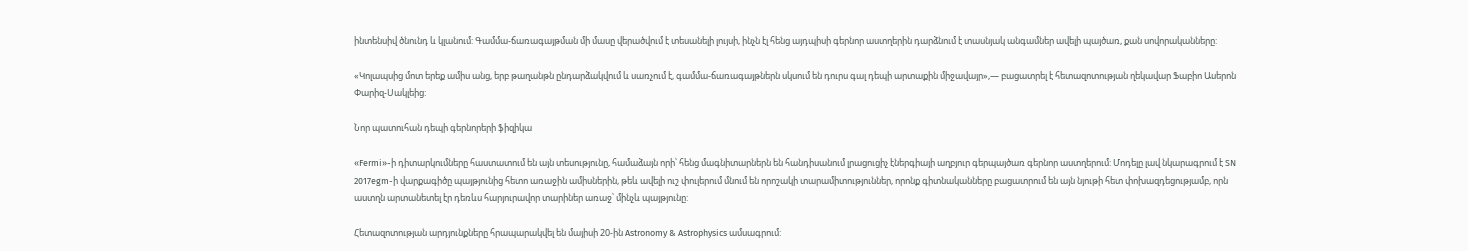ինտենսիվ ծնունդ և կլանում: Գամմա-ճառագայթման մի մասը վերածվում է տեսանելի լույսի, ինչն էլ հենց այդպիսի գերնոր աստղերին դարձնում է տասնյակ անգամներ ավելի պայծառ, քան սովորականները:

«Կոլապսից մոտ երեք ամիս անց, երբ թաղանթն ընդարձակվում և սառչում է, գամմա-ճառագայթներն սկսում են դուրս գալ դեպի արտաքին միջավայր»,— բացատրել է հետազոտության ղեկավար Ֆաբիո Ասերոն Փարիզ-Սակլեից:

Նոր պատուհան դեպի գերնորերի ֆիզիկա

«Fermi»-ի դիտարկումները հաստատում են այն տեսությունը, համաձայն որի՝ հենց մագնիտարներն են հանդիսանում լրացուցիչ էներգիայի աղբյուր գերպայծառ գերնոր աստղերում: Մոդելը լավ նկարագրում է SN 2017egm-ի վարքագիծը պայթյունից հետո առաջին ամիսներին, թեև ավելի ուշ փուլերում մնում են որոշակի տարամիտություններ, որոնք գիտնականները բացատրում են այն նյութի հետ փոխազդեցությամբ, որն աստղն արտանետել էր դեռևս հարյուրավոր տարիներ առաջ՝ մինչև պայթյունը:

Հետազոտության արդյունքները հրապարակվել են մայիսի 20-ին Astronomy & Astrophysics ամսագրում: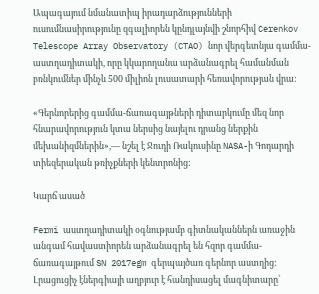Ապագայում նմանատիպ իրադարձությունների ուսումնասիրությունը զգալիորեն կընդլայնվի շնորհիվ Cerenkov Telescope Array Observatory (CTAO) նոր վերգետնյա գամմա-աստղադիտակի, որը կկարողանա արձանագրել համանման բռնկումներ մինչև 500 միլիոն լուսատարի հեռավորության վրա:

«Գերնորերից գամմա-ճառագայթների դիտարկումը մեզ նոր հնարավորություն կտա ներսից նայելու դրանց ներքին մեխանիզմներին»,— նշել է Ջուդի Ռակուսինը NASA-ի Գոդարդի տիեզերական թռիչքների կենտրոնից:

Կարճ ասած

Fermi աստղադիտակի օգնությամբ գիտնականներն առաջին անգամ հավաստիորեն արձանագրել են հզոր գամմա-ճառագայթում SN 2017egm գերպայծառ գերնոր աստղից: Լրացուցիչ էներգիայի աղբյուր է հանդիսացել մագնիտարը՝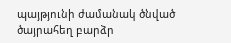պայթյունի ժամանակ ծնված ծայրահեղ բարձր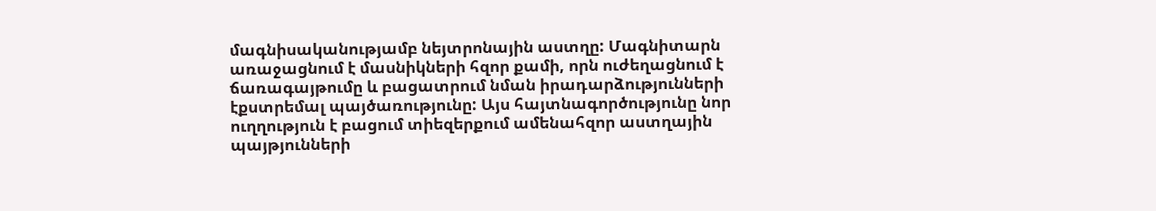մագնիսականությամբ նեյտրոնային աստղը: Մագնիտարն առաջացնում է մասնիկների հզոր քամի, որն ուժեղացնում է ճառագայթումը և բացատրում նման իրադարձությունների էքստրեմալ պայծառությունը: Այս հայտնագործությունը նոր ուղղություն է բացում տիեզերքում ամենահզոր աստղային պայթյունների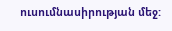ուսումնասիրության մեջ: